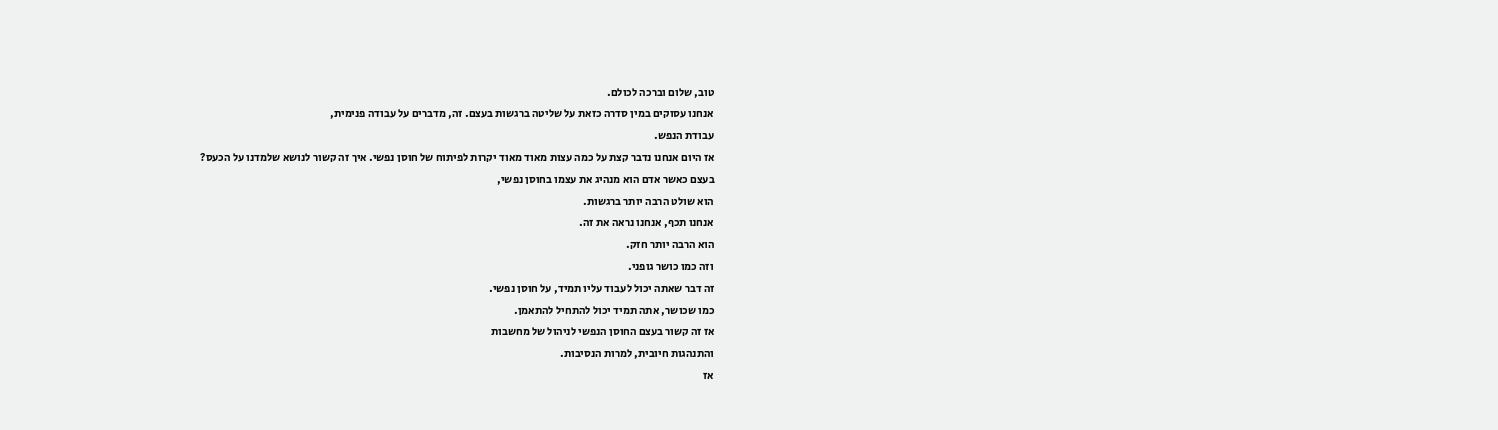טוב, שלום וברכה לכולם.
אנחנו עסוקים במין סדרה כזאת על שליטה ברגשות בעצם. זה, מדברים על עבודה פנימית,
עבודת הנפש.
אז היום אנחנו נדבר קצת על כמה עצות מאוד מאוד יקרות לפיתוח של חוסן נפשי. איך זה קשור לנושא שלמדנו על הכעס?
בעצם כאשר אדם הוא מנהיג את עצמו בחוסן נפשי,
הוא שולט הרבה יותר ברגשות.
אנחנו תכף, אנחנו נראה את זה.
הוא הרבה יותר חזק.
וזה כמו כושר גופני.
זה דבר שאתה יכול לעבוד עליו תמיד, על חוסן נפשי.
כמו שכושר, אתה תמיד יכול להתחיל להתאמן.
אז זה קשור בעצם החוסן הנפשי לניהול של מחשבות
והתנהגות חיובית, למרות הנסיבות.
אז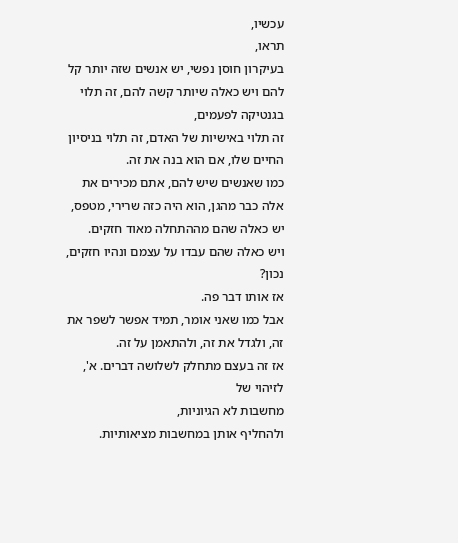עכשיו,
תראו,
בעיקרון חוסן נפשי, יש אנשים שזה יותר קל להם ויש כאלה שיותר קשה להם, זה תלוי בגנטיקה לפעמים,
זה תלוי באישיות של האדם, זה תלוי בניסיון החיים שלו, אם הוא בנה את זה.
כמו שאנשים שיש להם, אתם מכירים את אלה כבר מהגן, הוא היה כזה שרירי, מטפס, יש כאלה שהם מההתחלה מאוד חזקים.
ויש כאלה שהם עבדו על עצמם ונהיו חזקים, נכון?
אז אותו דבר פה.
אבל כמו שאני אומר, תמיד אפשר לשפר את זה, ולגדל את זה, ולהתאמן על זה.
אז זה בעצם מתחלק לשלושה דברים. א', לזיהוי של
מחשבות לא הגיוניות,
ולהחליף אותן במחשבות מציאותיות.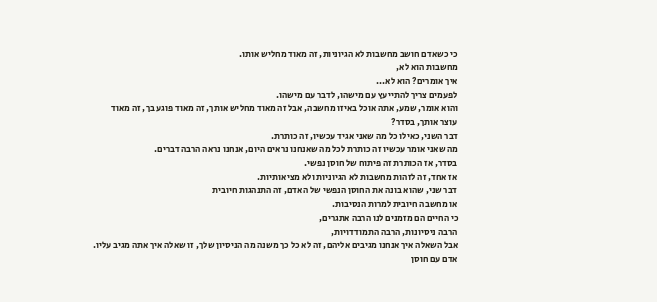כי כשאדם חושב מחשבות לא הגיוניות, זה מאוד מחליש אותו.
מחשבות הוא לא,
איך אומרים? הוא לא...
לפעמים צריך להתייעץ עם מישהו, לדבר עם מישהו.
והוא אומר, שמע, אתה אוכל באיזו מחשבה, אבל זה מאוד מחליש אותך, זה מאוד פוגע בך, זה מאוד
עוצר אותך, בסדר?
דבר השני, כאילו כל מה שאני אגיד עכשיו, זה כותרת.
מה שאני אומר עכשיו זה כותרת לכל מה שאנחנו נראים היום, אנחנו נראה הרבה דברים.
בסדר, אז הכותרת זה פיתוח של חוסן נפשי.
אז אחד, זה לזהות מחשבות לא הגיוניות ולא מציאותיות.
דבר שני, שהוא בונה את החוסן הנפשי של האדם, זה התנהגות חיובית
או מחשבה חיובית למרות הנסיבות.
כי החיים הם מזמנים לנו הרבה אתגרים,
הרבה ניסיונות, הרבה התמודדויות,
אבל השאלה איך אנחנו מגיבים אליהם, זה לא כל כך משנה מה הניסיון שלך, זו שאלה איך אתה מגיב עליו.
אדם עם חוסן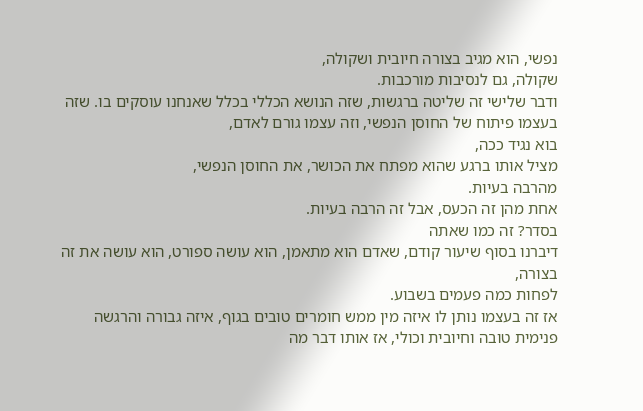נפשי, הוא מגיב בצורה חיובית ושקולה,
שקולה, גם לנסיבות מורכבות.
ודבר שלישי זה שליטה ברגשות, שזה הנושא הכללי בכלל שאנחנו עוסקים בו. שזה בעצמו פיתוח של החוסן הנפשי, וזה עצמו גורם לאדם,
בוא נגיד ככה,
מציל אותו ברגע שהוא מפתח את הכושר, את החוסן הנפשי,
מהרבה בעיות.
אחת מהן זה הכעס, אבל זה הרבה בעיות.
בסדר? זה כמו שאתה
דיברנו בסוף שיעור קודם, שאדם הוא מתאמן, הוא עושה ספורט, הוא עושה את זה בצורה,
לפחות כמה פעמים בשבוע.
אז זה בעצמו נותן לו איזה מין ממש חומרים טובים בגוף, איזה גבורה והרגשה פנימית טובה וחיובית וכולי, אז אותו דבר מה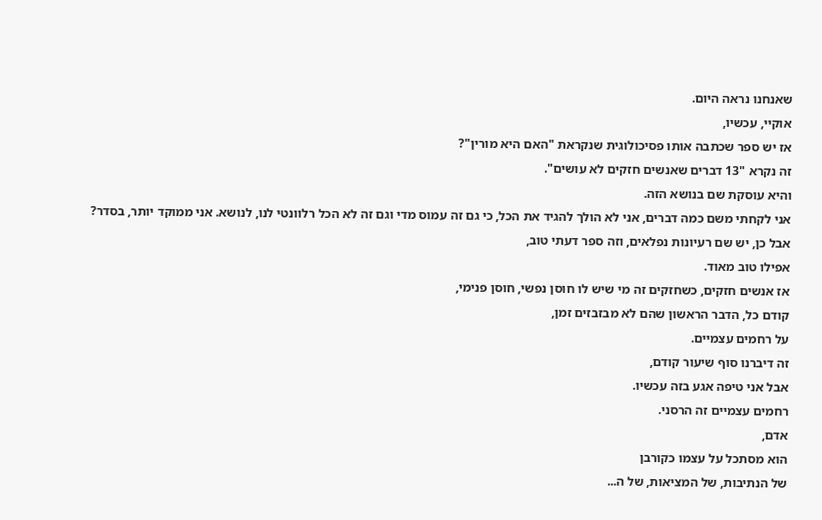שאנחנו נראה היום.
אוקיי, עכשיו,
אז יש ספר שכתבה אותו פסיכולוגית שנקראת "האם היא מורין"?
זה נקרא "13 דברים שאנשים חזקים לא עושים".
והיא עוסקת שם בנושא הזה.
אני לקחתי משם כמה דברים, אני לא הולך להגיד את הכל, כי גם זה עמוס מדי וגם זה לא הכל רלוונטי לנו, לנושא. אני ממוקד יותר, בסדר?
אבל כן, יש שם רעיונות נפלאים, וזה ספר דעתי טוב,
אפילו טוב מאוד.
אז אנשים חזקים, כשחזקים זה מי שיש לו חוסן נפשי, חוסן פנימי,
קודם כל, הדבר הראשון שהם לא מבזבזים זמן,
על רחמים עצמיים.
זה דיברנו סוף שיעור קודם,
אבל אני טיפה אגע בזה עכשיו.
רחמים עצמיים זה הרסני.
אדם,
הוא מסתכל על עצמו כקורבן
של הנתיבות, של המציאות, של ה...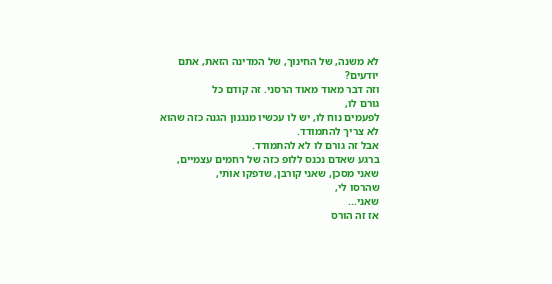לא משנה, של החינוך, של המדינה הזאת, אתם יודעים?
וזה דבר מאוד מאוד הרסני. זה קודם כל
גורם לו,
לפעמים נוח לו, יש לו עכשיו מנגנון הגנה כזה שהוא לא צריך להתמודד.
אבל זה גורם לו לא להתמודד.
ברגע שאדם נכנס ללופ כזה של רחמים עצמיים, שאני מסכן, שאני קורבן, שדפקו אותי,
שהרסו לי,
שאני...
אז זה הורס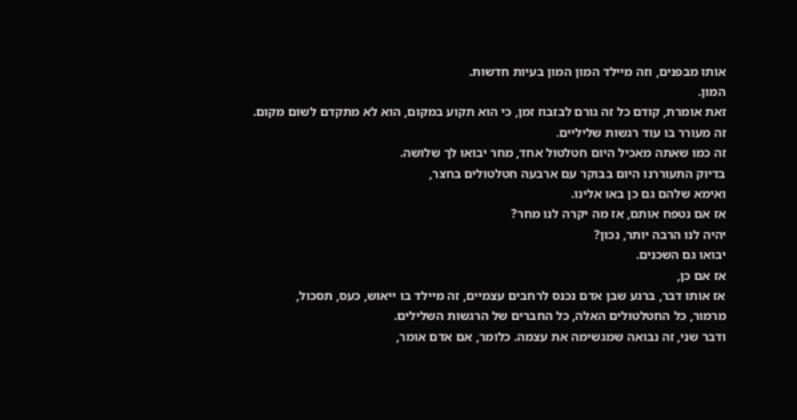אותו מבפנים, וזה מיילד המון המון בעיות חדשות.
המון.
זאת אומרת, קודם כל זה גורם לבזבוז זמן, כי הוא תקוע במקום, הוא לא מתקדם לשום מקום.
זה מעורר בו עוד רגשות שליליים.
זה כמו שאתה מאכיל היום חטלטול אחד, מחר יבואו לך שלושה.
בדיוק התעוררנו היום בבוקר עם ארבעה חטלטולים בחצר,
ואימא שלהם גם כן באו אלינו.
אז אם נטפח אותם, אז מה יקרה לנו מחר?
יהיה לנו הרבה יותר, נכון?
יבואו גם השכנים.
אז אם כן,
אז אותו דבר, ברגע שבן אדם נכנס לרחבים עצמיים, זה מיילד בו ייאוש, כעס, תסכול,
מרמור, כל החטלטולים האלה, כל החברים של הרגשות השלילים.
ודבר שני, זה נבואה שמגשימה את עצמה. כלומר, אם אדם אומר,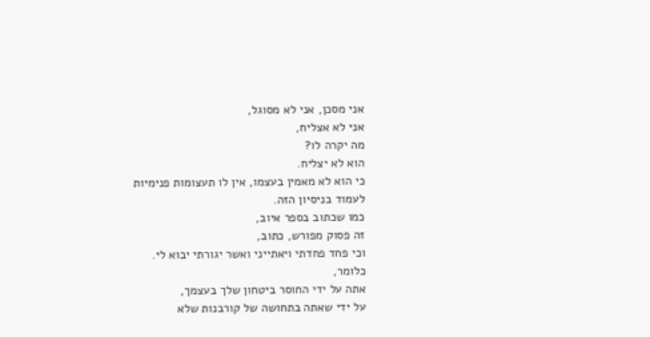אני מסכן, אני לא מסוגל,
אני לא אצליח,
מה יקרה לו?
הוא לא יצליח.
כי הוא לא מאמין בעצמו, אין לו תעצומות פנימיות
לעמוד בניסיון הזה.
כמו שכתוב בספר איוב,
זה פסוק מפורש, כתוב,
וכי פחד פחדתי ויאתייני ואשר יגורתי יבוא לי.
כלומר,
אתה על ידי החוסר ביטחון שלך בעצמך,
על ידי שאתה בתחושה של קורבנות שלא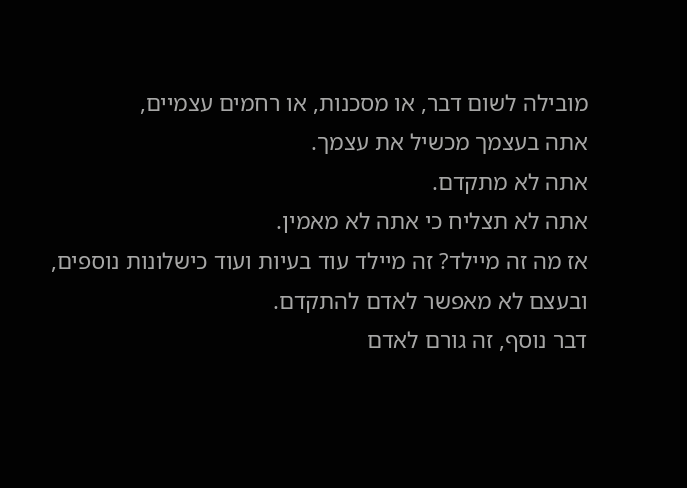מובילה לשום דבר, או מסכנות, או רחמים עצמיים,
אתה בעצמך מכשיל את עצמך.
אתה לא מתקדם.
אתה לא תצליח כי אתה לא מאמין.
אז מה זה מיילד? זה מיילד עוד בעיות ועוד כישלונות נוספים, ובעצם לא מאפשר לאדם להתקדם.
דבר נוסף, זה גורם לאדם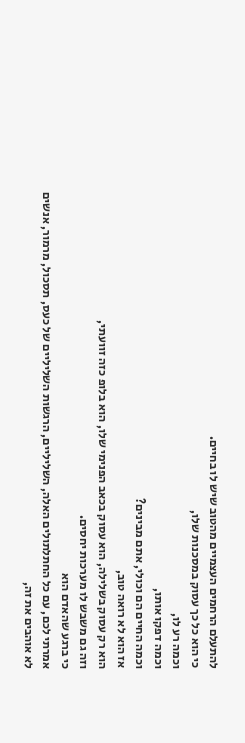להתעלם הרחמים העצמיים מהטוב שיש לו בחיים.
כי הוא כל כך עסוק במסכנות שלו,
וכמה רע לו,
וכמה דפקו אותו,
וכמה החיים הם וכולי, אתם מבינים?
אז הוא לא רואה טוב,
הוא רק עסוק בשלילה, הוא עסוק בכאב הפנימי שלו, הוא בלופ כזה זוועתי,
וזה גם משבש לו מערכות יחסים.
כי ברגע שהאדם הוא
אמרתי לכם, עם כל החתלתולים האלה, השליליים, הרגשות השליליים של כעס, תסכול, מרמור, אנשים לא אוהבים את זה,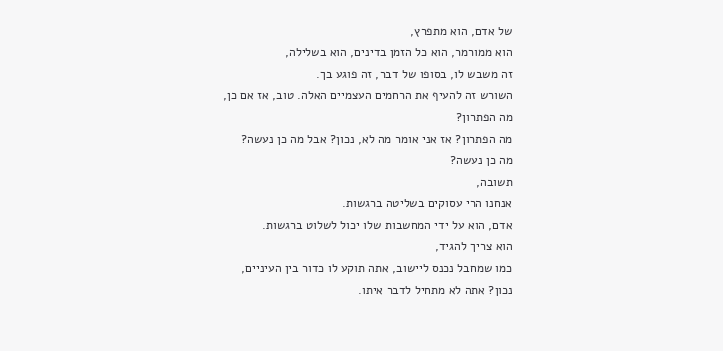של אדם, הוא מתפרץ,
הוא ממורמר, הוא כל הזמן בדינים, הוא בשלילה,
זה משבש לו, בסופו של דבר, זה פוגע בך.
השורש זה להעיף את הרחמים העצמיים האלה. טוב, אז אם כן,
מה הפתרון?
מה הפתרון? אז אני אומר מה לא, נכון? אבל מה כן נעשה?
מה כן נעשה?
תשובה,
אנחנו הרי עסוקים בשליטה ברגשות.
אדם, הוא על ידי המחשבות שלו יכול לשלוט ברגשות.
הוא צריך להגיד,
כמו שמחבל נכנס ליישוב, אתה תוקע לו כדור בין העיניים,
נכון? אתה לא מתחיל לדבר איתו.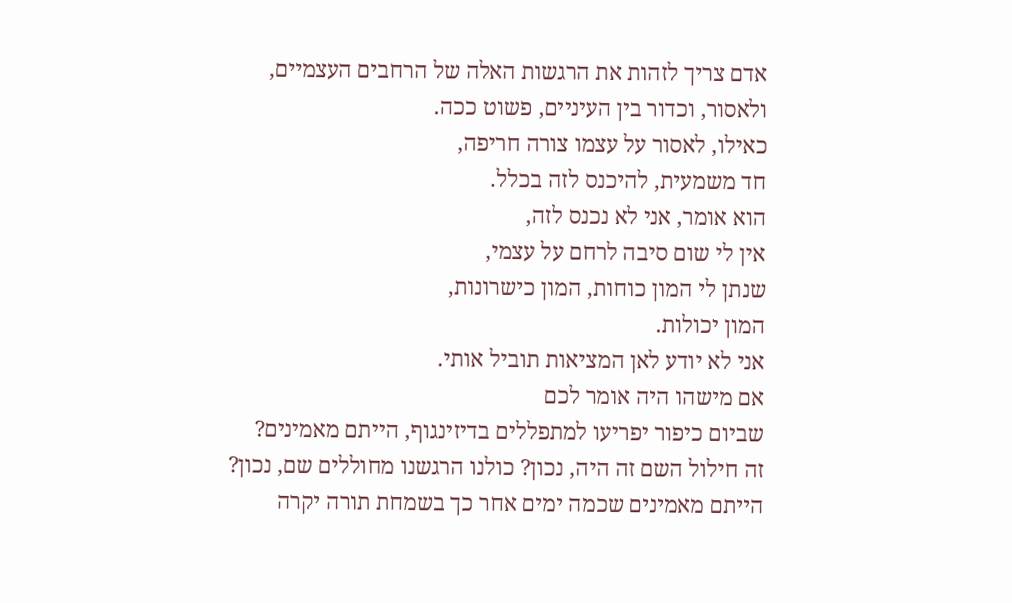אדם צריך לזהות את הרגשות האלה של הרחבים העצמיים,
ולאסור, וכדור בין העיניים, פשוט ככה.
כאילו, לאסור על עצמו צורה חריפה,
חד משמעית, להיכנס לזה בכלל.
הוא אומר, אני לא נכנס לזה,
אין לי שום סיבה לרחם על עצמי,
שנתן לי המון כוחות, המון כישרונות,
המון יכולות.
אני לא יודע לאן המציאות תוביל אותי.
אם מישהו היה אומר לכם
שביום כיפור יפריעו למתפללים בדיזינגוף, הייתם מאמינים?
זה חילול השם זה היה, נכון? כולנו הרגשנו מחוללים שם, נכון?
הייתם מאמינים שכמה ימים אחר כך בשמחת תורה יקרה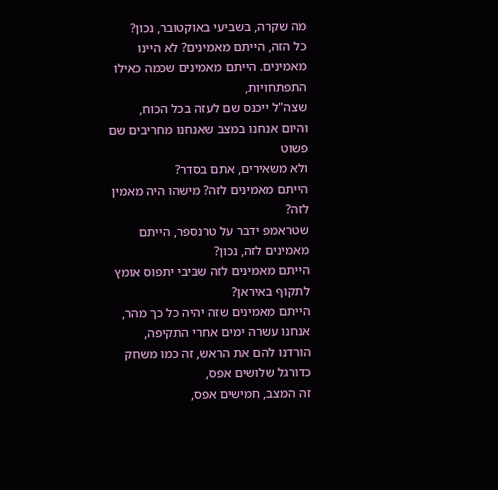מה שקרה, בשביעי באוקטובר, נכון?
כל הזה, הייתם מאמינים? לא היינו מאמינים. הייתם מאמינים שכמה כאילו התפתחויות,
שצה"ל ייכנס שם לעזה בכל הכוח,
והיום אנחנו במצב שאנחנו מחריבים שם פשוט
ולא משאירים, אתם בסדר?
הייתם מאמינים לזה? מישהו היה מאמין לזה?
שטראמפ ידבר על טרנספר, הייתם מאמינים לזה, נכון?
הייתם מאמינים לזה שביבי יתפוס אומץ לתקוף באיראן?
הייתם מאמינים שזה יהיה כל כך מהר, אנחנו עשרה ימים אחרי התקיפה,
הורדנו להם את הראש, זה כמו משחק כדורגל שלושים אפס,
זה המצב, חמישים אפס,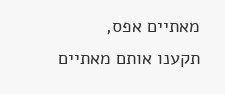מאתיים אפס,
תקענו אותם מאתיים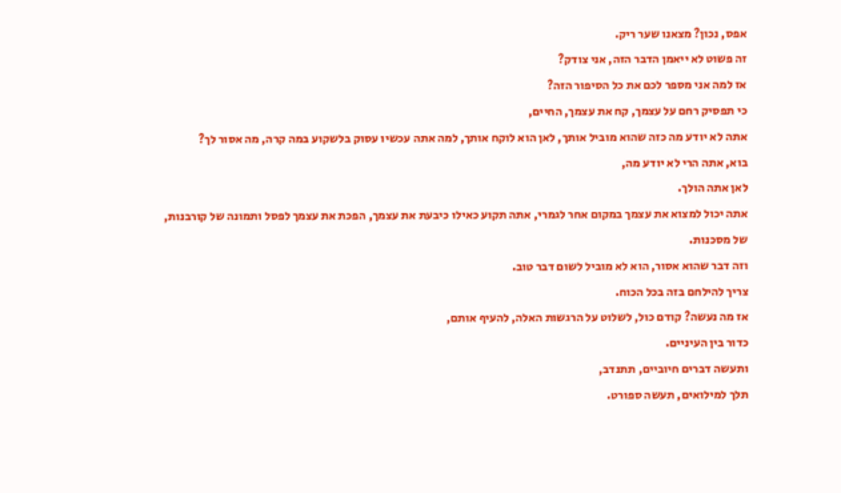אפס, נכון? מצאנו שער ריק.
זה פשוט לא ייאמן הדבר הזה, אני צודק?
אז למה אני מספר לכם את כל הסיפור הזה?
כי תפסיק רחם על עצמך, קח את עצמך, החיים,
אתה לא יודע מה כזה שהוא מוביל אותך, לאן הוא לוקח אותך, למה אתה עכשיו עסוק בלשקוע במה קרה, מה אסור לך?
בוא, אתה הרי לא יודע מה,
לאן אתה הולך.
אתה יכול למצוא את עצמך במקום אחר לגמרי, אתה תקוע כאילו כיבעת את עצמך, הפכת את עצמך לפסל ותמונה של קורבנות,
של מסכנות.
וזה דבר שהוא אסור, הוא לא מוביל לשום דבר טוב.
צריך להילחם בזה בכל הכוח.
אז מה נעשה? קודם כול, לשלוט על הרגשות האלה, להעיף אותם,
כדור בין העיניים.
ותעשה דברים חיוביים, תתנדב,
תלך למילואים, תעשה ספורט.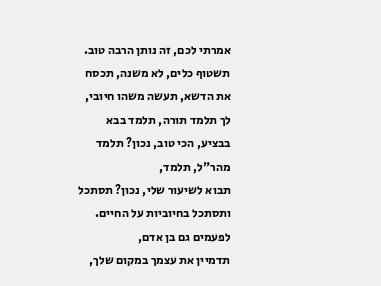אמרתי לכם, זה נותן הרבה טוב.
תשטוף כלים, לא משנה, תכסח את הדשא, תעשה משהו חיובי, לך תלמד תורה, תלמד בבא בבציע, הכי טוב, נכון? תלמד מהר"ל, תלמד,
תבוא לשיעור שלי, נכון? תסתכל ותסתכל בחיוביות על החיים.
לפעמים גם בן אדם,
תדמיין את עצמך במקום שלך,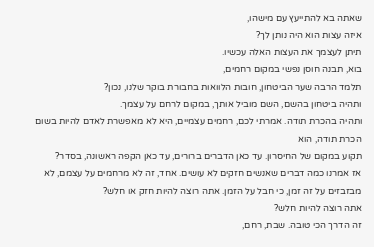שאתה בא להתייעץ עם מישהו,
איזה עצות הוא היה נותן לך?
תיתן לעצמך את העצות האלה עכשיו.
בוא, תבנה חוסן נפשי במקום רחמים,
תלמד הרבה שער הביטחון, חובות הלוואות בחבורת בוקר שלנו, נכון?
ותהיה ביטחון בהשם, השם מוביל אותך, במקום לרחם על עצמך.
ותהיה בהכרת תודה. אמרתי לכם, רחמים עצמיים, היא לא מאפשרת לאדם להיות בשום הכרת תודה, הוא
תקוע במקום של החיסרון. עד כאן הדברים ברורים, עד כאן הקפה ראשונה, בסדר?
אז אמרנו כמה דברים שאנשים חזקים לא עושים. אחד, זה לא מרחמים על עצמם, לא מבזבזים על זה זמן, כי חבל על הזמן. אתה רוצה להיות חזק או חלש?
אתה רוצה להיות חלש?
זה הדרך הכי טובה. שבת, רחם,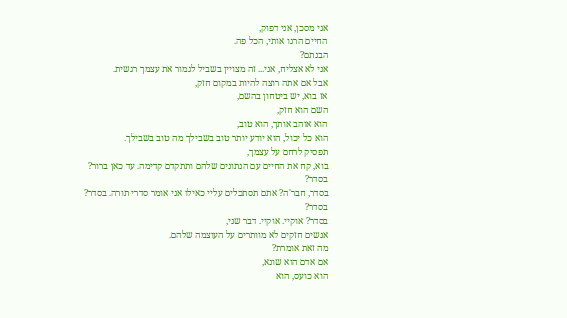אני מסכן, אני דפוק,
החיים הרגו אותי, הכל פה.
הבנתם?
אני לא אצליח, אני... זה מצויין בשביל לגמור את עצמך רגשית.
אבל אם אתה רוצה להיות במקום חזק,
אז בוא, יש ביטחון בהשם,
השם הוא חזק,
הוא אוהב אותך, הוא טוב,
הוא כל יכול, הוא יודע יותר טוב בשבילך מה טוב בשבילך.
תפסיק לרחם על עצמך,
בוא, קח את החיים עם הנתונים שלהם ותתקדם קדימה. עד כאן ברור?
בסדר?
בסדר, חבר'ה? אתם תסתכלים עליי כאילו אני אומר סדרי תורה. בסדר?
בסדר?
בסדר? אוקיי. אוקיי. דבר שני,
אנשים חזקים לא מוותרים על העוצמה שלהם.
מה זאת אומרת?
אם אדם הוא שונא,
הוא כועס, הוא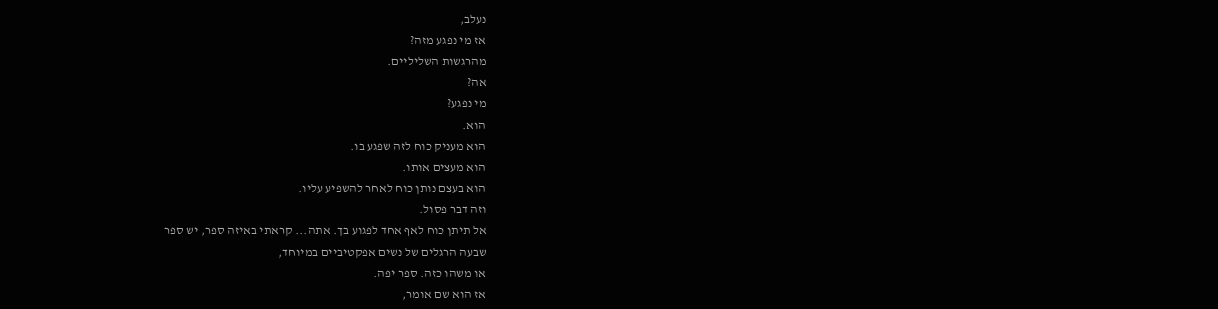נעלב,
אז מי נפגע מזה?
מהרגשות השליליים.
אה?
מי נפגע?
הוא.
הוא מעניק כוח לזה שפגע בו.
הוא מעצים אותו.
הוא בעצם נותן כוח לאחר להשפיע עליו.
וזה דבר פסול.
אל תיתן כוח לאף אחד לפגוע בך. אתה... קראתי באיזה ספר, יש ספר
שבעה הרגלים של נשים אפקטיביים במיוחד,
או משהו כזה. ספר יפה.
אז הוא שם אומר,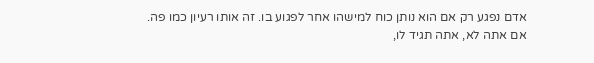אדם נפגע רק אם הוא נותן כוח למישהו אחר לפגוע בו. זה אותו רעיון כמו פה.
אם אתה לא, אתה תגיד לו,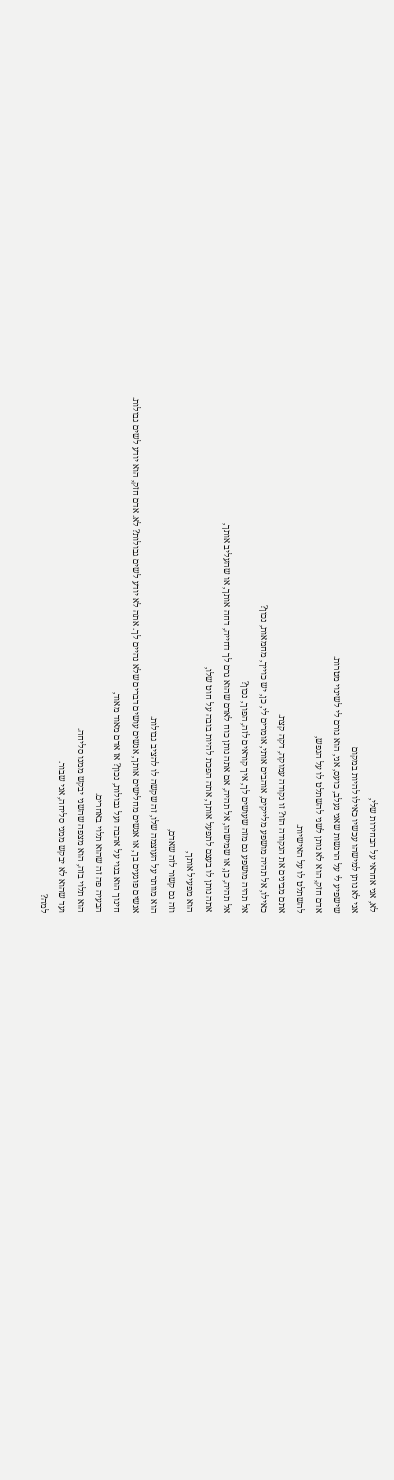לא, אני אחראי על הבחירות שלי,
אני לא נותן למישהו עכשיו כאילו להיות במקום
שישפיע לי על הרגשות שאני נעלב, כועס, אני, הוא גורם לי לשינוי מטרות.
אדם חזק, הוא לא נותן לשני להשתלט לו על הנפש,
להשתלט לו על האישיות.
אתם מבינים את הנקודה הזו? זו נקודה עמוקה, דקה קצת.
כאילו, אל תהיה מושפע מלייקים, אוהבים אותי, אומרים לי, כן, יש כוייך, מחמאות, נכון?
אל תהיה מושפע גם מזה שעושים לך, איך קוראים לזה, הפוך, נכון?
אל תהיה, כן, או שמישהו, אל תהיה, אם אתה נותן כוח לאדם שהוא גרם לך דחייה, דחה אותך, או שהעליב אותך,
אתה נותן לו בעצם לתפעל אותך, אתה הפכת להיות בובה על חוט שלו,
הוא מפעיל אותך,
וזה גם קשור לזה שאדם,
הוא מוותר על העוצמה שלו, זה שקשה לו להציב גבולות.
אנשים פוגעים בך, או אנשים מחלישים אותך, אנשים עושים דברים שלא נהיים לך. אתה לא יודע לשים גבולות? לא. אדם חזק, הוא יודע לשים גבולות.
חינוך הוא בנוי על אהבה ועל גבולות, נכון? אז אדם מאוד מאוד,
הבעיה פה זה שהוא תלוי באחרים.
הוא תלוי בזה, הוא מצפה שהשני יבקש ממנו סליחה.
ועד שהוא לא יבקש ממני סליחה, אני שבור.
למה?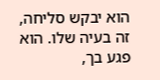הוא יבקש סליחה, זה בעיה שלו. הוא פגע בך,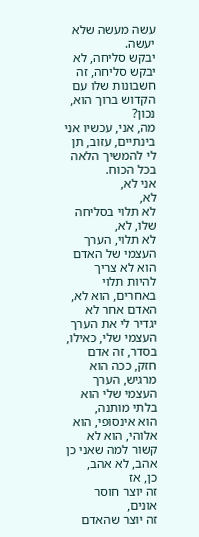עשה מעשה שלא יעשה.
יבקש סליחה, לא יבקש סליחה, זה חשבונות שלו עם הקדוש ברוך הוא, נכון?
מה, אני, עכשיו אני בינתיים, עזוב, תן לי להמשיך הלאה בכל הכוח.
אני לא,
לא,
לא תלוי בסליחה שלו, לא,
לא תלוי, הערך העצמי של האדם הוא לא צריך להיות תלוי באחרים, הוא לא,
האדם אחר לא יגדיר לי את הערך העצמי שלי, כאילו, בסדר, זה אדם חזק, ככה הוא מרגיש, הערך העצמי שלי הוא בלתי מותנה,
הוא אינסופי, הוא אלוהי, הוא לא קשור למה שאני כן אהב, לא אהב,
כן, אז
זה יוצר חוסר אונים,
זה יוצר שהאדם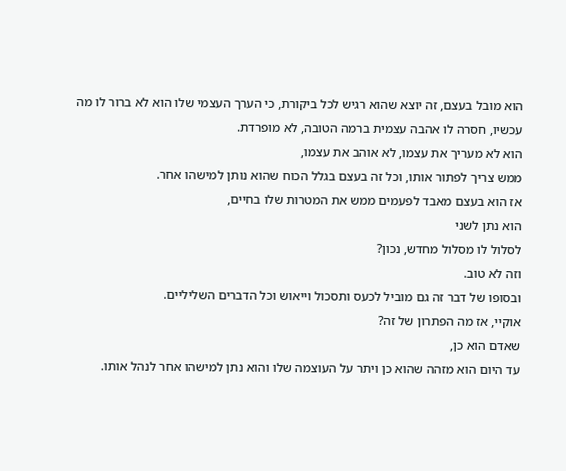הוא מובל בעצם, זה יוצא שהוא רגיש לכל ביקורת, כי הערך העצמי שלו הוא לא ברור לו מה עכשיו, חסרה לו אהבה עצמית ברמה הטובה, לא מופרדת.
הוא לא מעריך את עצמו, לא אוהב את עצמו,
ממש צריך לפתור אותו, וכל זה בעצם בגלל הכוח שהוא נותן למישהו אחר.
אז הוא בעצם מאבד לפעמים ממש את המטרות שלו בחיים,
הוא נתן לשני
לסלול לו מסלול מחדש, נכון?
וזה לא טוב.
ובסופו של דבר זה גם מוביל לכעס ותסכול וייאוש וכל הדברים השליליים.
אוקיי, אז מה הפתרון של זה?
שאדם הוא כן,
עד היום הוא מזהה שהוא כן ויתר על העוצמה שלו והוא נתן למישהו אחר לנהל אותו.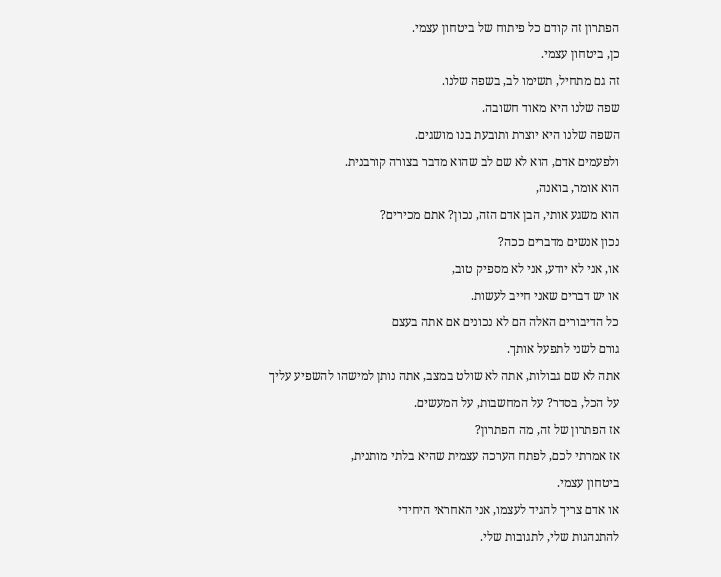הפתרון זה קודם כל פיתוח של ביטחון עצמי.
כן, ביטחון עצמי.
זה גם מתחיל, תשימו לב, בשפה שלנו.
שפה שלנו היא מאוד חשובה.
השפה שלנו היא יוצרת ותובעת בנו מושגים.
ולפעמים אדם, הוא לא שם לב שהוא מדבר בצורה קורבנית.
הוא אומר, בואנה,
הוא משגע אותי, הבן אדם הזה, נכון? אתם מכירים?
נכון אנשים מדברים ככה?
או, אני לא יודע, אני לא מספיק טוב,
או יש דברים שאני חייב לעשות.
כל הדיבורים האלה הם לא נכונים אם אתה בעצם
גורם לשני לתפעל אותך.
אתה לא שם גבולות, אתה לא שולט במצב, אתה נותן למישהו להשפיע עליך
על הכל, בסדר? על המחשבות, על המעשים.
אז הפתרון של זה, מה הפתרון?
אז אמרתי לכם, לפתח הערכה עצמית שהיא בלתי מותנית,
ביטחון עצמי.
או אדם צריך להגיד לעצמו, אני האחראי היחידי
להתנהגות שלי, לתגובות שלי.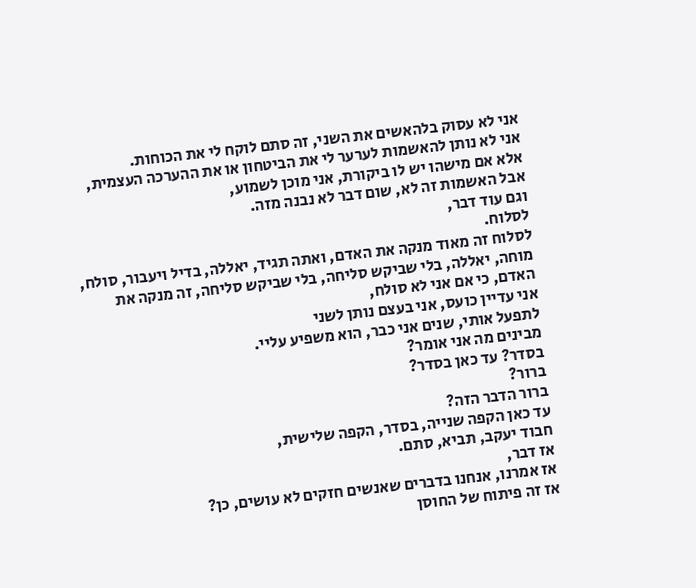אני לא עסוק בלהאשים את השני, זה סתם לוקח לי את הכוחות.
אני לא נותן להאשמות לערער לי את הביטחון או את ההערכה העצמית,
אלא אם מישהו יש לו ביקורת, אני מוכן לשמוע,
אבל האשמות זה לא, שום דבר לא נבנה מזה.
וגם עוד דבר,
לסלוח.
לסלוח זה מאוד מנקה את האדם, ואתה תגיד, יאללה, בדיל ויעבור, סולח, מוחה, יאללה, בלי שביקש סליחה, בלי שביקש סליחה, זה מנקה את האדם, כי אם אני לא סולח,
אני עדיין כועס, אני בעצם נותן לשני
לתפעל אותי, שנים אני כבר, הוא משפיע עליי.
מבינים מה אני אומר?
בסדר? עד כאן בסדר?
ברור?
ברור הדבר הזה?
עד כאן הקפה שנייה, בסדר, הקפה שלישית,
חבוד יעקב, תביא, סתם.
אז דבר,
אז אמרנו, אנחנו בדברים שאנשים חזקים לא עושים, כן?
אז זה פיתוח של החוסן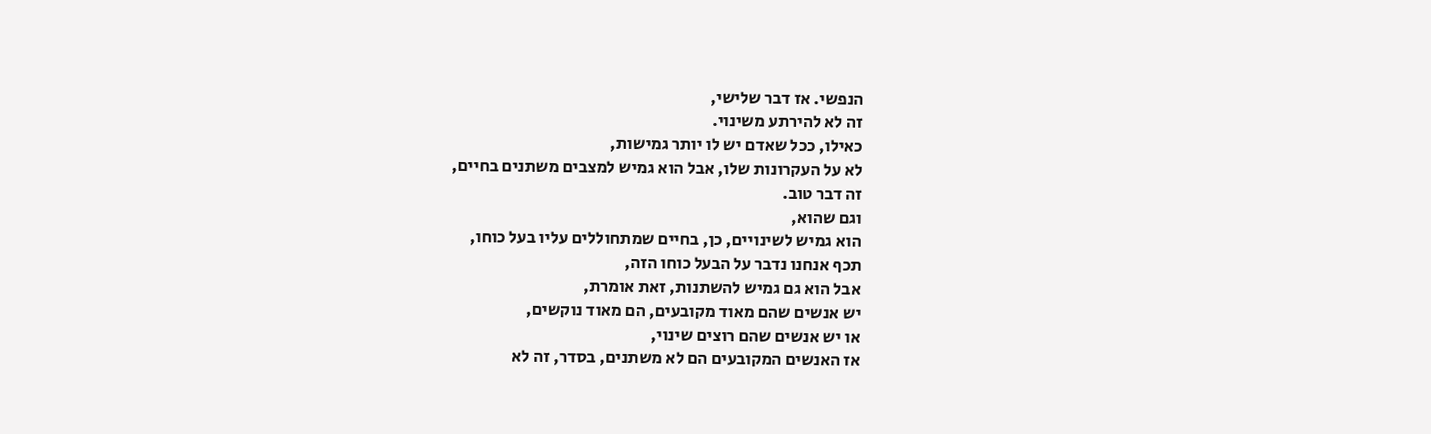הנפשי. אז דבר שלישי,
זה לא להירתע משינוי.
כאילו, ככל שאדם יש לו יותר גמישות,
לא על העקרונות שלו, אבל הוא גמיש למצבים משתנים בחיים,
זה דבר טוב.
וגם שהוא,
הוא גמיש לשינויים, כן, בחיים שמתחוללים עליו בעל כוחו,
תכף אנחנו נדבר על הבעל כוחו הזה,
אבל הוא גם גמיש להשתנות, זאת אומרת,
יש אנשים שהם מאוד מקובעים, הם מאוד נוקשים,
או יש אנשים שהם רוצים שינוי,
אז האנשים המקובעים הם לא משתנים, בסדר, זה לא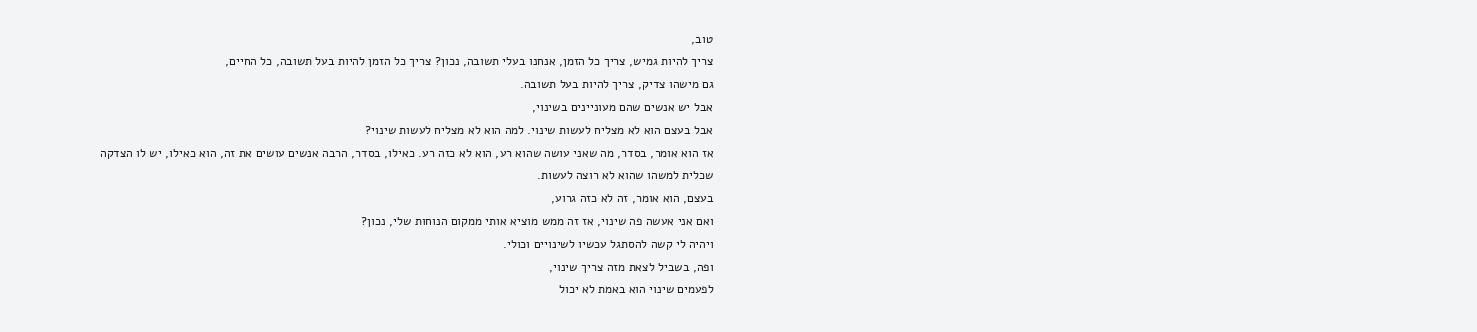טוב,
צריך להיות גמיש, צריך כל הזמן, אנחנו בעלי תשובה, נכון? צריך כל הזמן להיות בעל תשובה, כל החיים,
גם מישהו צדיק, צריך להיות בעל תשובה.
אבל יש אנשים שהם מעוניינים בשינוי,
אבל בעצם הוא לא מצליח לעשות שינוי. למה הוא לא מצליח לעשות שינוי?
אז הוא אומר, בסדר, מה שאני עושה שהוא רע, הוא לא כזה רע. כאילו, בסדר, הרבה אנשים עושים את זה, הוא כאילו, יש לו הצדקה שכלית למשהו שהוא לא רוצה לעשות.
בעצם, הוא אומר, זה לא כזה גרוע,
ואם אני אעשה פה שינוי, אז זה ממש מוציא אותי ממקום הנוחות שלי, נכון?
ויהיה לי קשה להסתגל עכשיו לשינויים וכולי.
ופה, בשביל לצאת מזה צריך שינוי,
לפעמים שינוי הוא באמת לא יכול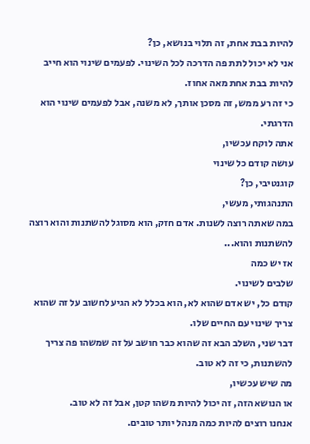להיות בבת אחת, זה תלוי בנושא, כן?
אני לא יכול לתת פה הדרכה לכל השינוי. לפעמים שינוי הוא חייב להיות בבת אחת מאה אחוז.
כי זה רע ממש, זה מסכן אותך, לא משנה, אבל לפעמים שינוי הוא הדרגתי.
אתה לוקח עכשיו,
עושה קודם כל שינוי
קוגנטיבי, כן?
התנהגותי, מעשי,
במה שאתה רוצה לשנות. אדם חזק, הוא מסוגל להשתנות והוא רוצה להשתנות והוא...
אז יש כמה
שלבים לשינוי.
קודם כל, יש אדם שהוא לא, הוא בכלל לא הגיע לחשוב על זה שהוא צריך שינוי עם החיים שלו.
דבר שני, השלב הבא זה שהוא כבר חושב על זה שמשהו פה צריך להשתנות, כי זה לא טוב.
מה שיש עכשיו,
או הנושא הזה, זה יכול להיות משהו קטן, אבל זה לא טוב.
אנחנו רוצים להיות כמה מנהל יותר טובים.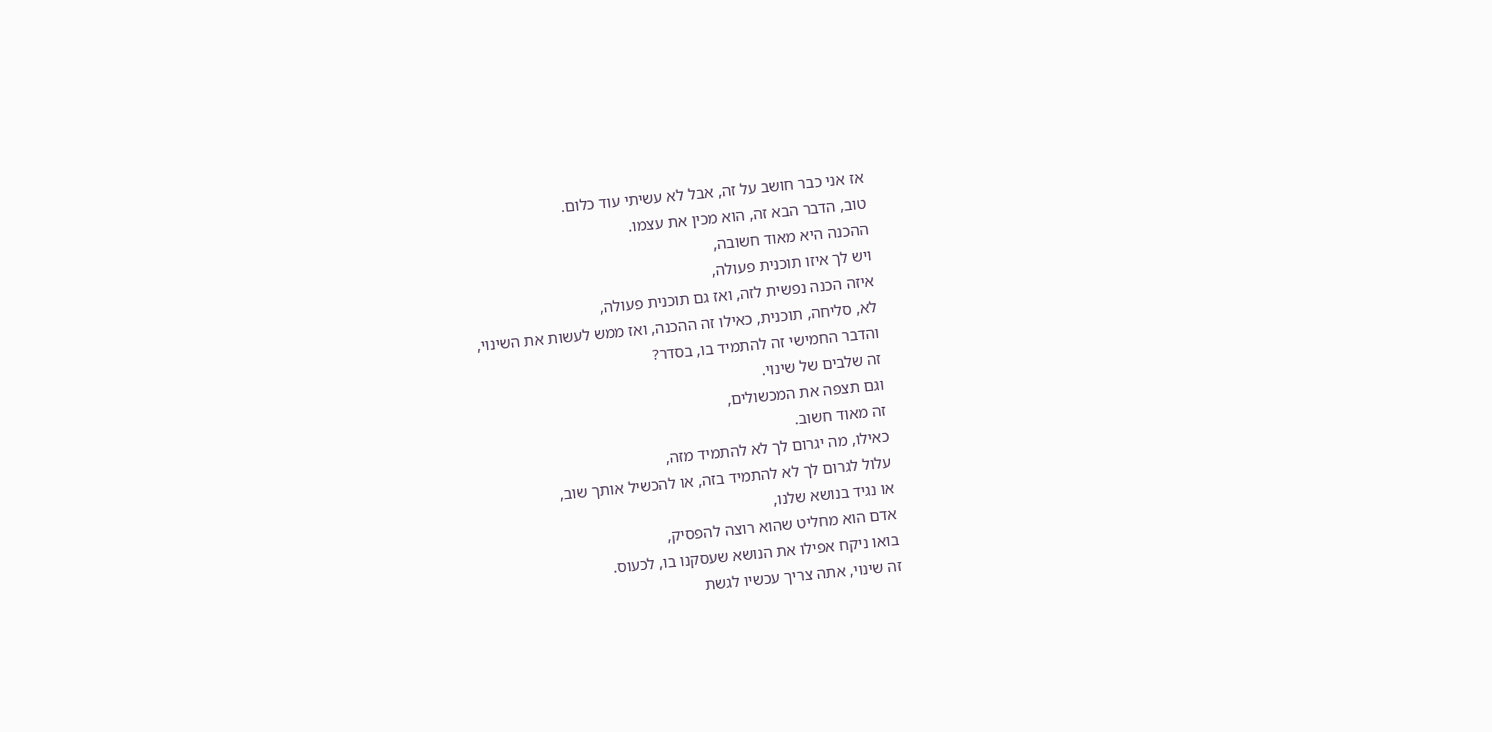אז אני כבר חושב על זה, אבל לא עשיתי עוד כלום.
טוב, הדבר הבא זה, הוא מכין את עצמו.
ההכנה היא מאוד חשובה,
ויש לך איזו תוכנית פעולה,
איזה הכנה נפשית לזה, ואז גם תוכנית פעולה,
לא, סליחה, תוכנית, כאילו זה ההכנה, ואז ממש לעשות את השינוי,
והדבר החמישי זה להתמיד בו, בסדר?
זה שלבים של שינוי.
וגם תצפה את המכשולים,
זה מאוד חשוב.
כאילו, מה יגרום לך לא להתמיד מזה,
עלול לגרום לך לא להתמיד בזה, או להכשיל אותך שוב,
או נגיד בנושא שלנו,
אדם הוא מחליט שהוא רוצה להפסיק,
בואו ניקח אפילו את הנושא שעסקנו בו, לכעוס.
זה שינוי, אתה צריך עכשיו לגשת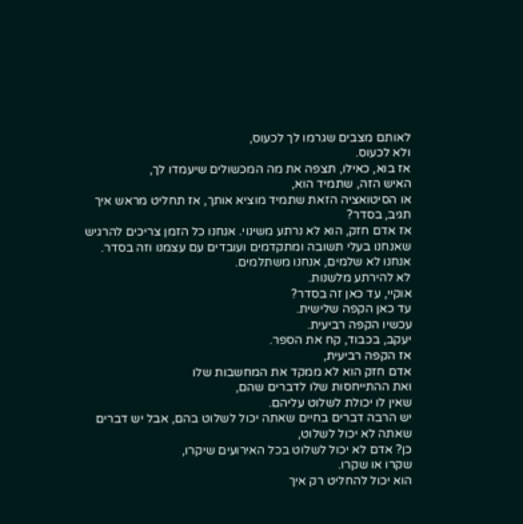לאותם מצבים שגרמו לך לכעוס,
ולא לכעוס.
אז בוא, כאילו, תצפה את מה המכשולים שיעמדו לך,
האיש הזה, שתמיד הוא,
או הסיטואציה הזאת שתמיד מוציא אותך, אז תחליט מראש איך תגיב, בסדר?
אז אדם חזק, הוא לא נרתע משינוי. אנחנו כל הזמן צריכים להרגיש שאנחנו בעלי תשובה ומתקדמים ועובדים עם עצמנו וזה בסדר.
אנחנו לא שלמים, אנחנו משתלמים.
לא להירתע מלשנות.
אוקיי, עד כאן זה בסדר?
עד כאן הקפה שלישית.
עכשיו הקפה רביעית.
יעקב, בכבוד, קח את הספר.
אז הקפה רביעית,
אדם חזק הוא לא ממקד את המחשבות שלו
ואת ההתייחסות שלו לדברים שהם,
שאין לו יכולת לשלוט עליהם.
יש הרבה דברים בחיים שאתה יכול לשלוט בהם, אבל יש דברים שאתה לא יכול לשלוט,
כן? אדם לא יכול לשלוט בכל האירועים שיקרו,
שקרו או שקרו.
הוא יכול להחליט רק איך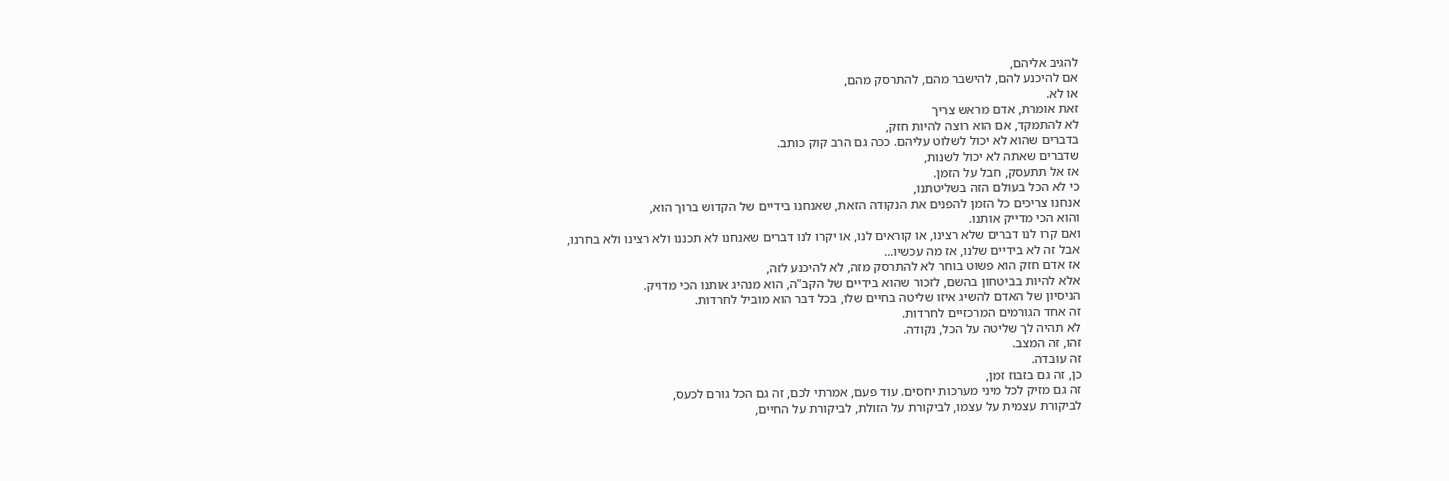להגיב אליהם,
אם להיכנע להם, להישבר מהם, להתרסק מהם,
או לא.
זאת אומרת, אדם מראש צריך
לא להתמקד, אם הוא רוצה להיות חזק,
בדברים שהוא לא יכול לשלוט עליהם. ככה גם הרב קוק כותב.
שדברים שאתה לא יכול לשנות,
אז אל תתעסק, חבל על הזמן.
כי לא הכל בעולם הזה בשליטתנו,
אנחנו צריכים כל הזמן להפנים את הנקודה הזאת, שאנחנו בידיים של הקדוש ברוך הוא,
והוא הכי מדייק אותנו.
ואם קרו לנו דברים שלא רצינו, או קוראים לנו, או יקרו לנו דברים שאנחנו לא תכננו ולא רצינו ולא בחרנו,
אבל זה לא בידיים שלנו, אז מה עכשיו...
אז אדם חזק הוא פשוט בוחר לא להתרסק מזה, לא להיכנע לזה,
אלא להיות בביטחון בהשם, לזכור שהוא בידיים של הקב"ה, הוא מנהיג אותנו הכי מדויק.
הניסיון של האדם להשיג איזו שליטה בחיים שלו, בכל דבר הוא מוביל לחרדות.
זה אחד הגורמים המרכזיים לחרדות.
לא תהיה לך שליטה על הכל, נקודה.
זהו, זה המצב.
זה עובדה.
כן, זה גם בזבוז זמן,
זה גם מזיק לכל מיני מערכות יחסים. עוד פעם, אמרתי לכם, זה גם הכל גורם לכעס,
לביקורת עצמית על עצמו, לביקורת על הזולת, לביקורת על החיים,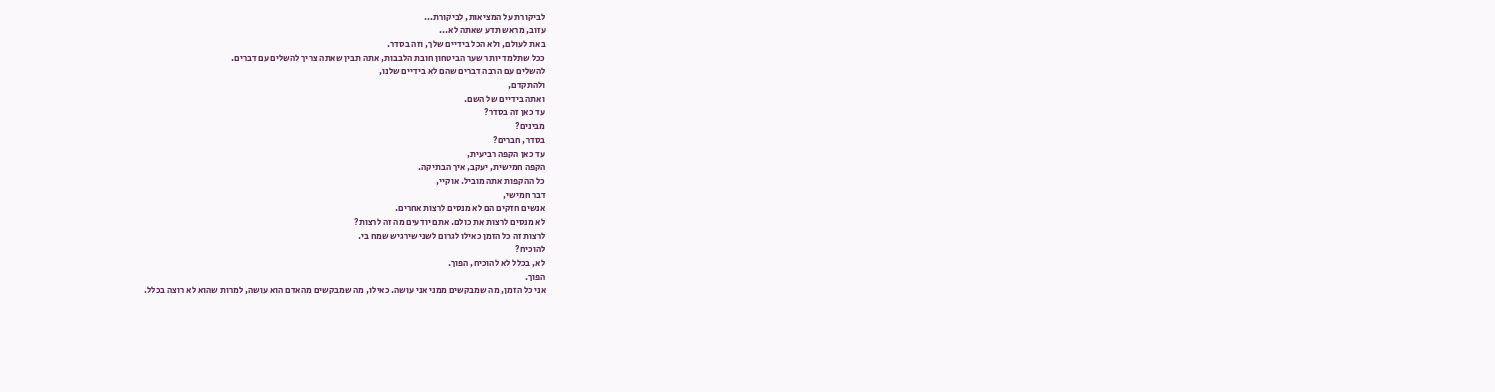לביקורת על המציאות, לביקורת...
עזוב, מראש תדע שאתה לא...
באת לעולם, ולא הכל בידיים שלך, וזה בסדר.
ככל שתלמד יותר שער הביטחון חובת הלבבות, אתה תבין שאתה צריך להשלים עם דברים.
להשלים עם הרבה דברים שהם לא בידיים שלנו,
ולהתקדם,
ואתה בידיים של השם.
עד כאן זה בסדר?
מבינים?
בסדר, חברים?
עד כאן הקפה רביעית,
הקפה חמישית, יעקב, איך הבתיקה.
כל ההקפות אתה מוביל. אוקיי,
דבר חמישי,
אנשים חזקים הם לא מנסים לרצות אחרים.
לא מנסים לרצות את כולם. אתם יודעים מה זה לרצות?
לרצות זה כל הזמן כאילו לגרום לשני שירגיש שמח בי.
להוכיח?
לא, בכלל לא להוכיח, הפוך.
הפוך.
אני כל הזמן, מה שמבקשים ממני אני עושה. כאילו, מה שמבקשים מהאדם הוא עושה, למרות שהוא לא רוצה בכלל.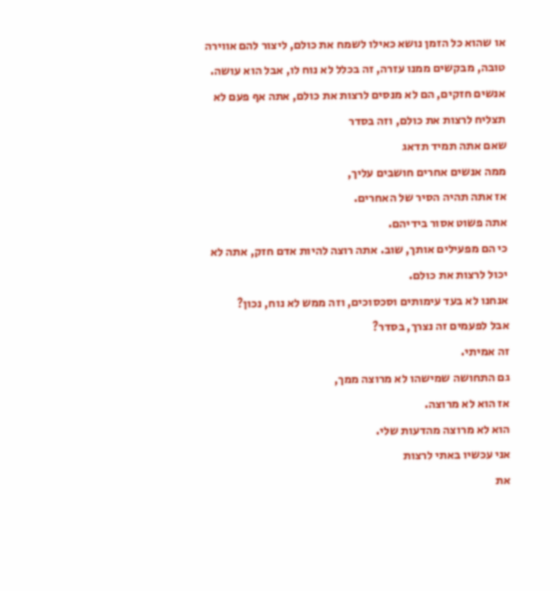או שהוא כל הזמן נושא כאילו לשמח את כולם, ליצור להם אווירה טובה, מבקשים ממנו עזרה, זה בכלל לא נוח לו, אבל הוא עושה.
אנשים חזקים, הם לא מנסים לרצות את כולם, אתה אף פעם לא תצליח לרצות את כולם, וזה בסדר
שאם אתה תמיד תדאג
ממה אנשים אחרים חושבים עליך,
אז אתה תהיה הסיר של האחרים.
אתה פשוט אסור בידיהם.
כי הם מפעילים אותך, שוב. אתה רוצה להיות אדם חזק, אתה לא יכול לרצות את כולם.
אנחנו לא בעד עימותים וסכסוכים, וזה ממש לא נוח, נכון?
אבל לפעמים זה נצרך, בסדר?
זה אמיתי.
גם התחושה שמישהו לא מרוצה ממך,
אז הוא לא מרוצה.
הוא לא מרוצה מהדעות שלי.
אני עכשיו באתי לרצות
את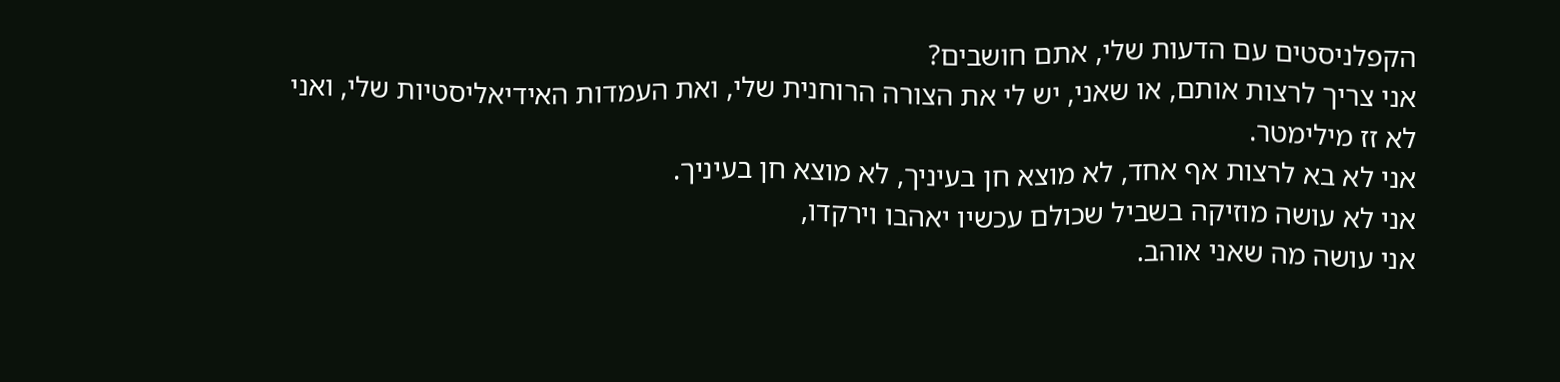הקפלניסטים עם הדעות שלי, אתם חושבים?
אני צריך לרצות אותם, או שאני, יש לי את הצורה הרוחנית שלי, ואת העמדות האידיאליסטיות שלי, ואני לא זז מילימטר.
אני לא בא לרצות אף אחד, לא מוצא חן בעיניך, לא מוצא חן בעיניך.
אני לא עושה מוזיקה בשביל שכולם עכשיו יאהבו וירקדו,
אני עושה מה שאני אוהב.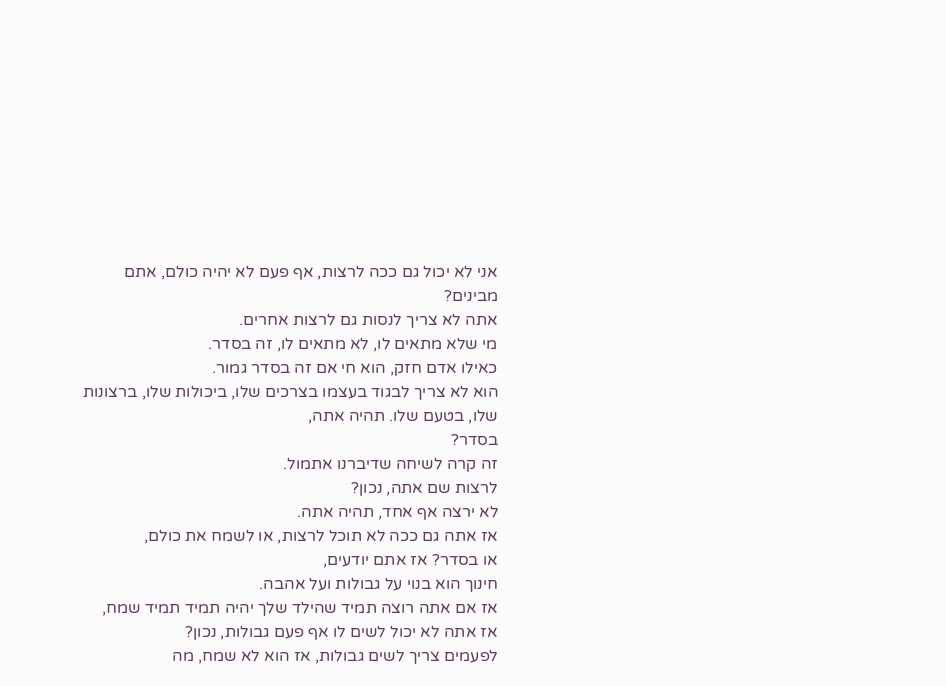אני לא יכול גם ככה לרצות, אף פעם לא יהיה כולם, אתם מבינים?
אתה לא צריך לנסות גם לרצות אחרים.
מי שלא מתאים לו, לא מתאים לו, זה בסדר.
כאילו אדם חזק, הוא חי אם זה בסדר גמור.
הוא לא צריך לבגוד בעצמו בצרכים שלו, ביכולות שלו, ברצונות שלו, בטעם שלו. תהיה אתה,
בסדר?
זה קרה לשיחה שדיברנו אתמול.
לרצות שם אתה, נכון?
לא ירצה אף אחד, תהיה אתה.
אז אתה גם ככה לא תוכל לרצות, או לשמח את כולם,
או בסדר? אז אתם יודעים,
חינוך הוא בנוי על גבולות ועל אהבה.
אז אם אתה רוצה תמיד שהילד שלך יהיה תמיד תמיד שמח,
אז אתה לא יכול לשים לו אף פעם גבולות, נכון?
לפעמים צריך לשים גבולות, אז הוא לא שמח, מה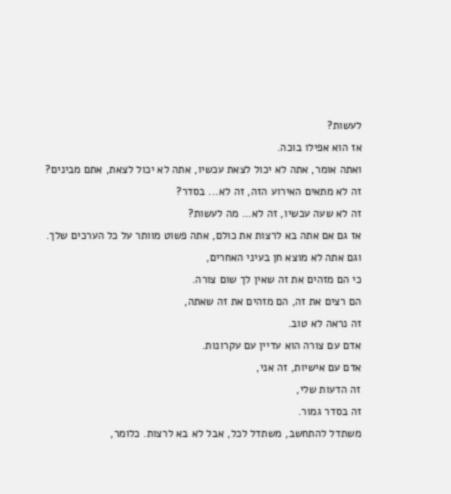לעשות?
אז הוא אפילו בוכה.
ואתה אומר, אתה לא יכול לצאת עכשיו, אתה לא יכול לצאת, אתם מבינים?
זה לא מתאים האירוע הזה, זה לא... בסדר?
זה לא שעה עכשיו, זה לא... מה לעשות?
אז גם אם אתה בא לרצות את כולם, אתה פשוט מוותר על כל הערכים שלך.
וגם אתה לא מוצא חן בעיני האחרים,
כי הם מזהים את זה שאין לך שום צורה.
הם רצים את זה, הם מזהים את זה שאתה,
זה נראה לא טוב.
אדם עם צורה הוא עדיין עם עקרונות.
אדם עם אישיות, זה אני,
זה הדעות שלי,
זה בסדר גמור.
משתדל להתחשב, משתדל לכל, אבל לא בא לרצות. כלומר,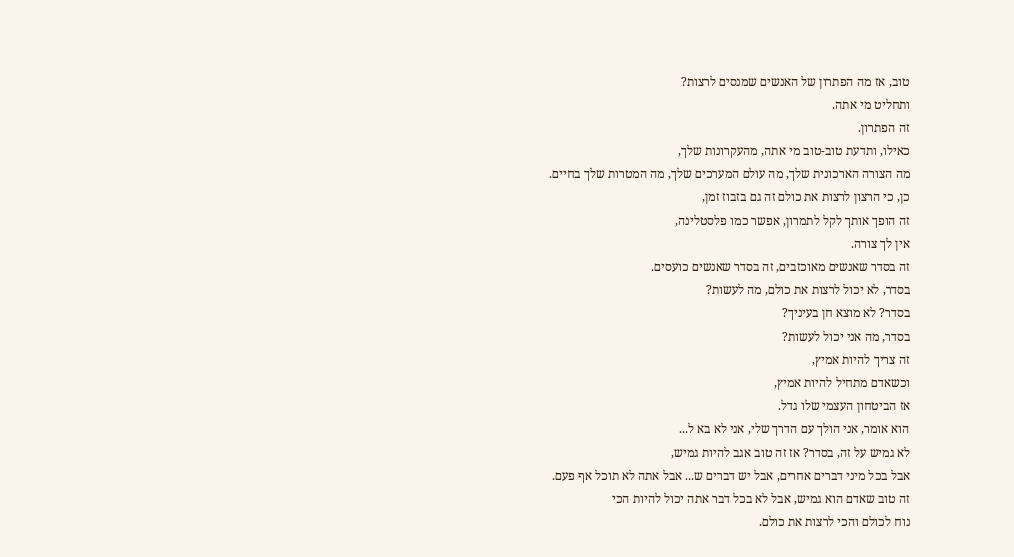טוב, אז מה הפתרון של האנשים שמנסים לרצות?
ותחליט מי אתה.
זה הפתרון.
כאילו, ותדעת טוב-טוב מי אתה, מהעקרונות שלך,
מה הצורה הארכונית שלך, מה עולם המערכים שלך, מה המטרות שלך בחיים.
כן, כי הרצון לרצות את כולם זה גם בזבוז זמן,
זה הופך אותך לקל לתמרון, אפשר כמו פלסטלינה,
אין לך צורה.
זה בסדר שאנשים מאוכזבים, זה בסדר שאנשים כועסים.
בסדר, לא יכול לרצות את כולם, מה לעשות?
בסדר? לא מוצא חן בעיניך?
בסדר, מה אני יכול לעשות?
זה צריך להיות אמיץ,
וכשאדם מתחיל להיות אמיץ,
אז הביטחון העצמי שלו גדל.
הוא אומר, אני הולך עם הדרך שלי, אני לא בא ל...
לא גמיש על זה, בסדר? אז זה טוב אגב להיות גמיש,
אבל בכל מיני דברים אחרים, אבל יש דברים ש... אבל אתה לא תוכל אף פעם.
זה טוב שאדם הוא גמיש, אבל לא בכל דבר אתה יכול להיות הכי
נוח לכולם והכי לרצות את כולם.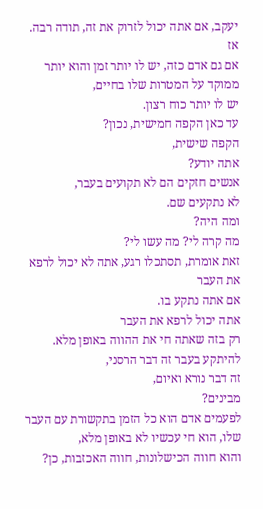יעקב, אם אתה יכול לזרוק את זה, תודה רבה.
אז
אם גם אדם כזה, יש לו יותר זמן והוא יותר ממוקד על המטרות שלו בחיים,
יש לו יותר כוח רצון.
עד כאן הקפה חמישית, נכון?
הקפה שישית,
אתה יודע?
אנשים חזקים הם לא תקועים בעבר,
לא נתקעים שם.
ומה היה?
מה קרה לי? מה עשו לי?
זאת אומרת, תסתכלו רגע, אתה לא יכול לרפא את העבר
אם אתה נתקע בו.
אתה יכול לרפא את העבר
רק בזה שאתה חי את ההווה באופן מלא.
להיתקע בעבר זה דבר הרסני,
זה דבר נורא ואיום,
מבינים?
לפעמים אדם הוא כל הזמן בתקשורת עם העבר שלו, הוא חי עכשיו לא באופן מלא,
והוא חווה הכישלונות, חווה האכזבות, כן?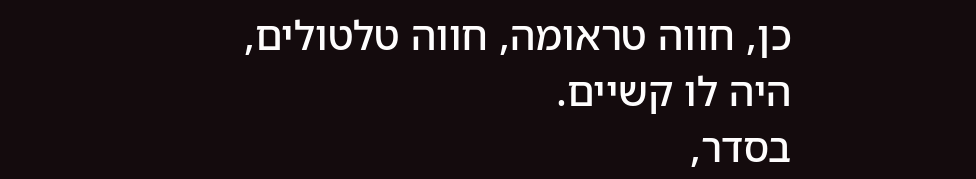כן, חווה טראומה, חווה טלטולים, היה לו קשיים.
בסדר,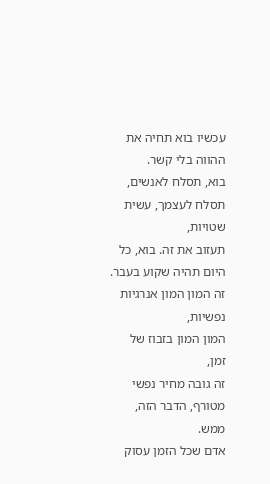עכשיו בוא תחיה את ההווה בלי קשר.
בוא, תסלח לאנשים,
תסלח לעצמך, עשית שטויות,
תעזוב את זה. בוא, כל היום תהיה שקוע בעבר.
זה המון המון אנרגיות נפשיות,
המון המון בזבוז של זמן,
זה גובה מחיר נפשי מטורף, הדבר הזה, ממש.
אדם שכל הזמן עסוק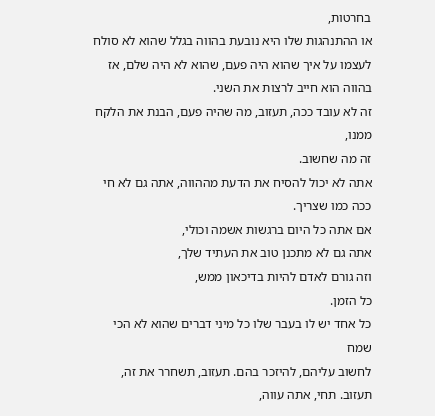בחרטות,
או ההתנהגות שלו היא נובעת בהווה בגלל שהוא לא סולח לעצמו על איך שהוא היה פעם, שהוא לא היה שלם, אז בהווה הוא חייב לרצות את השני.
זה לא עובד ככה, תעזוב, מה שהיה פעם, הבנת את הלקח ממנו,
זה מה שחשוב.
אתה לא יכול להסיח את הדעת מההווה, אתה גם לא חי ככה כמו שצריך.
אם אתה כל היום ברגשות אשמה וכולי,
אתה גם לא מתכנן טוב את העתיד שלך,
וזה גורם לאדם להיות בדיכאון ממש,
כל הזמן.
כל אחד יש לו בעבר שלו כל מיני דברים שהוא לא הכי שמח
לחשוב עליהם, להיזכר בהם. תעזוב, תשחרר את זה, תעזוב. תחי, אתה עווה,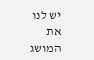יש לנו את המושג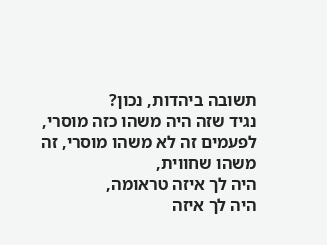תשובה ביהדות, נכון?
נגיד שזה היה משהו כזה מוסרי, לפעמים זה לא משהו מוסרי, זה משהו שחווית,
היה לך איזה טראומה,
היה לך איזה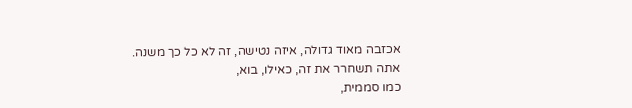אכזבה מאוד גדולה, איזה נטישה, זה לא כל כך משנה.
אתה תשחרר את זה, כאילו, בוא,
כמו סממית,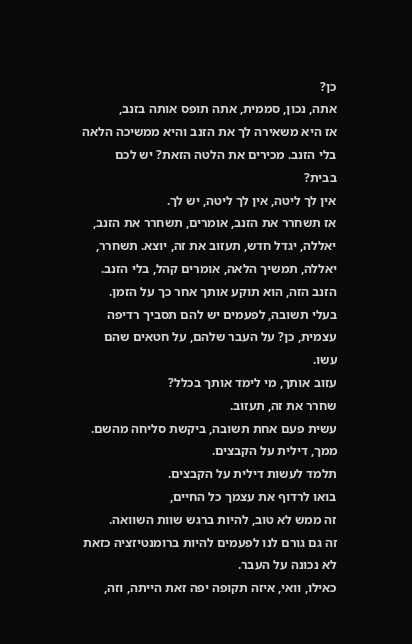כן?
אתה, נכון, סממית, אתה תופס אותה בזנב,
אז היא משאירה לך את הזנב והיא ממשיכה הלאה בלי הזנב. מכירים את הלטה הזאת? יש לכם בבית?
אין לך ליטה, אין לך ליטה, יש לך.
אז תשחרר את הזנב, אומרים, תשחרר את הזנב, יאללה, יגדל חדש, תעזוב את זה, יוצא. תשחרר, יאללה, תמשיך הלאה, אומרים קהל, בלי הזנב.
הזנב הזה, הוא תוקע אותך אחר כך על הזמן.
בעלי תשובה, לפעמים יש להם תסביך רדיפה עצמית, כן? על העבר שלהם, על חטאים שהם עשו.
עזוב אותך, מי לימד אותך בכלל?
שחרר את זה, תעזוב.
עשית פעם אחת תשובה, ביקשת סליחה מהשם.
ממך, דילית על הקבצים.
תלמד לעשות דילית על הקבצים.
בואו לרדוף את עצמך כל החיים,
זה ממש לא טוב, להיות ברגש שוות השוואה.
זה גם גורם לנו לפעמים להיות ברומנטיזציה כזאת לא נכונה על העבר.
כאילו, וואי, איזה תקופה יפה זאת הייתה, וזה,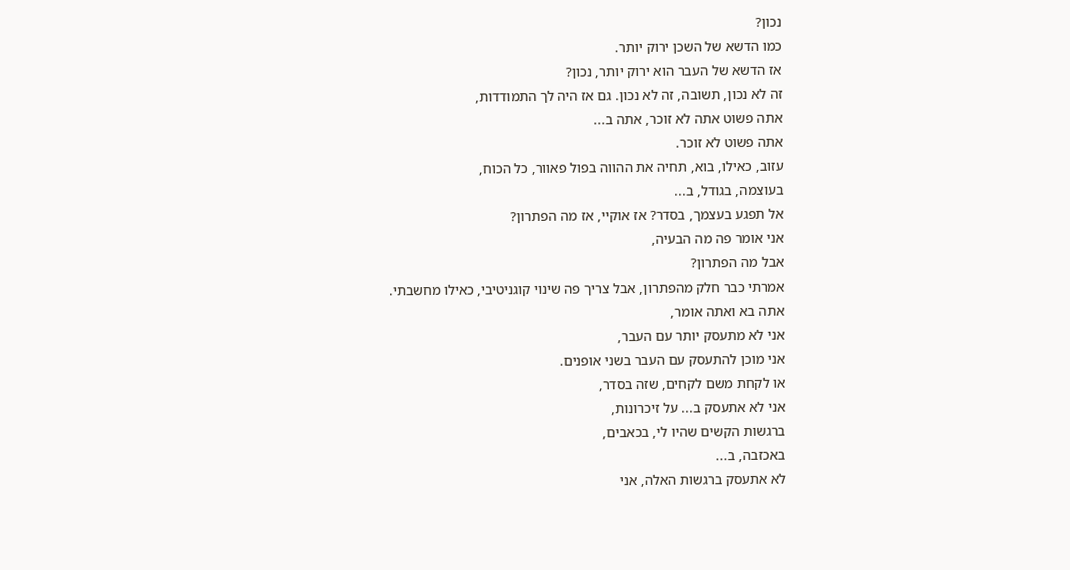נכון?
כמו הדשא של השכן ירוק יותר.
אז הדשא של העבר הוא ירוק יותר, נכון?
זה לא נכון, תשובה, זה לא נכון. גם אז היה לך התמודדות,
אתה פשוט אתה לא זוכר, אתה ב...
אתה פשוט לא זוכר.
עזוב, כאילו, בוא, תחיה את ההווה בפול פאוור, כל הכוח,
בעוצמה, בגודל, ב...
אל תפגע בעצמך, בסדר? אז אוקיי, אז מה הפתרון?
אני אומר פה מה הבעיה,
אבל מה הפתרון?
אמרתי כבר חלק מהפתרון, אבל צריך פה שינוי קוגניטיבי, כאילו מחשבתי.
אתה בא ואתה אומר,
אני לא מתעסק יותר עם העבר,
אני מוכן להתעסק עם העבר בשני אופנים.
או לקחת משם לקחים, שזה בסדר,
אני לא אתעסק ב... על זיכרונות,
ברגשות הקשים שהיו לי, בכאבים,
באכזבה, ב...
לא אתעסק ברגשות האלה, אני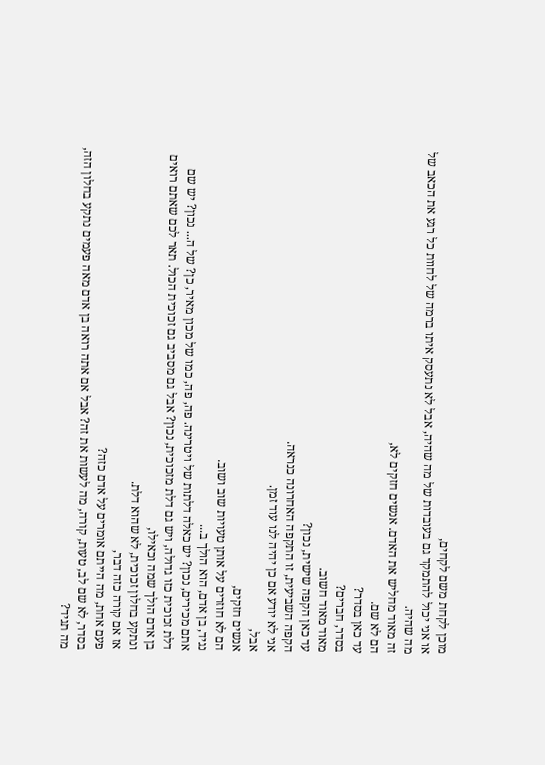מוכן לקחת משם לקחים,
או אני יכול להתמקד גם בעובדות של מה שהיה, אבל לא נתעסק איתו ברמה של לחוות כל רגע את הכאב של מה שהיה.
זה מאוד מחליש את האדם. אנשים חזקים לא,
הם לא שם.
עד כאן בסדר?
בסדר, חברים?
מאוד מאוד חשוב.
עד כאן הקפה שישית, נכון?
הקפה השביעית, זו התקפה האחרונה כנראה.
אני לא יודע אם כן יהיה לנו עוד זמן.
אבל,
אנשים חזקים,
הם לא חוזרים על אותן טעויות שוב ושוב.
נגיד, בן אדם, הוא הולך ב...
אתם מכירים, נכון? יש כאלה דלתות של ויטרינה. פה, פה, כמו של מכון מאיר, כן? של ה... נכון? יש שם דלת זכוכית כזו גדולה, ויש גם דלת מזכוכית, נכון? אבל גם מסביב גם זכוכית הכול. תאר לכם שאתם רואים בן אדם הולך שמה וכאילו,
ונתקע בחלון זכוכית, לא שהוא דלת.
אז אם קורה כזה דבר,
פעם אחת, מה הייתם אומרים על אדם כזה?
בסדר, לא שם לב, טעות, קורה, מה לעשות את זה? אבל אם אתה רואה בן אדם מאה פעמים נתקע בחלון הזה, מה תגיד?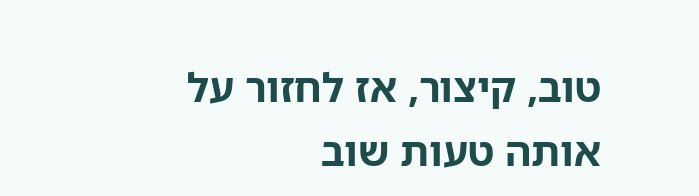טוב, קיצור, אז לחזור על אותה טעות שוב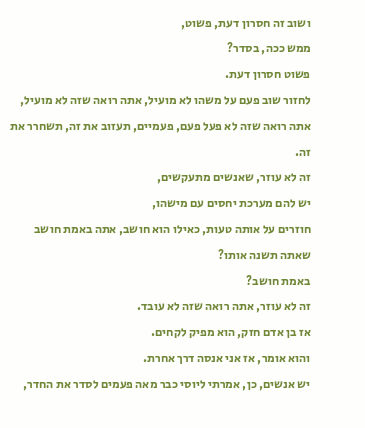ושוב זה חסרון דעת, פשוט,
ממש ככה, בסדר?
פשוט חסרון דעת.
לחזור שוב פעם על משהו לא מועיל, אתה רואה שזה לא מועיל, אתה רואה שזה לא פעל פעם, פעמיים, תעזוב את זה, תשחרר את זה.
זה לא עוזר, שאנשים מתעקשים,
יש להם מערכת יחסים עם מישהו,
חוזרים על אותה טעות, כאילו הוא חושב, אתה באמת חושב שאתה תשנה אותו?
באמת חושב?
זה לא עוזר, אתה רואה שזה לא עובד.
אז בן אדם חזק, הוא מפיק לקחים.
והוא אומר, אז אני אנסה דרך אחרת.
יש אנשים, כן, אמרתי ליוסי כבר מאה פעמים לסדר את החדר,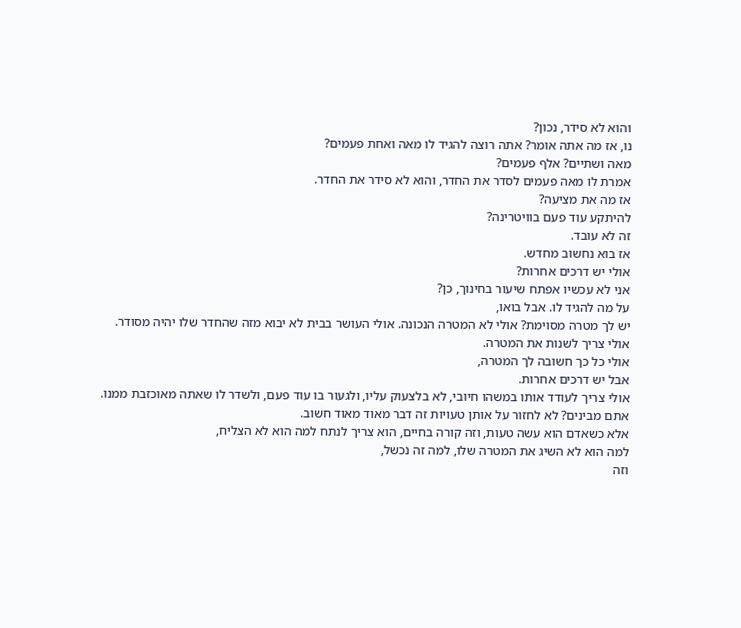והוא לא סידר, נכון?
נו, אז מה אתה אומר? אתה רוצה להגיד לו מאה ואחת פעמים?
מאה ושתיים? אלף פעמים?
אמרת לו מאה פעמים לסדר את החדר, והוא לא סידר את החדר.
אז מה את מציעה?
להיתקע עוד פעם בוויטרינה?
זה לא עובד.
אז בוא נחשוב מחדש.
אולי יש דרכים אחרות?
אני לא עכשיו אפתח שיעור בחינוך, כן?
על מה להגיד לו. אבל בואו,
יש לך מטרה מסוימת? אולי לא המטרה הנכונה. אולי העושר בבית לא יבוא מזה שהחדר שלו יהיה מסודר.
אולי צריך לשנות את המטרה.
אולי כל כך חשובה לך המטרה,
אבל יש דרכים אחרות.
אולי צריך לעודד אותו במשהו חיובי, לא בלצעוק עליו, ולגעור בו עוד פעם, ולשדר לו שאתה מאוכזבת ממנו.
אתם מבינים? לא לחזור על אותן טעויות זה דבר מאוד מאוד חשוב.
אלא כשאדם הוא עשה טעות, וזה קורה בחיים, הוא צריך לנתח למה הוא לא הצליח,
למה הוא לא השיג את המטרה שלו, למה זה נכשל,
וזה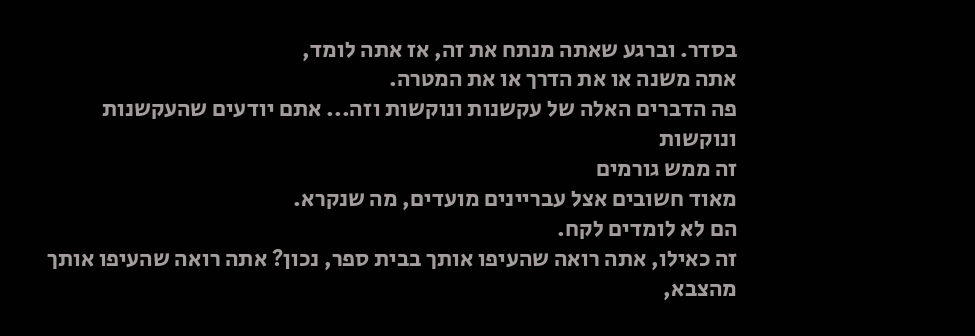בסדר. וברגע שאתה מנתח את זה, אז אתה לומד,
אתה משנה או את הדרך או את המטרה.
פה הדברים האלה של עקשנות ונוקשות וזה... אתם יודעים שהעקשנות ונוקשות
זה ממש גורמים
מאוד חשובים אצל עבריינים מועדים, מה שנקרא.
הם לא לומדים לקח.
זה כאילו, אתה רואה שהעיפו אותך בבית ספר, נכון? אתה רואה שהעיפו אותך מהצבא,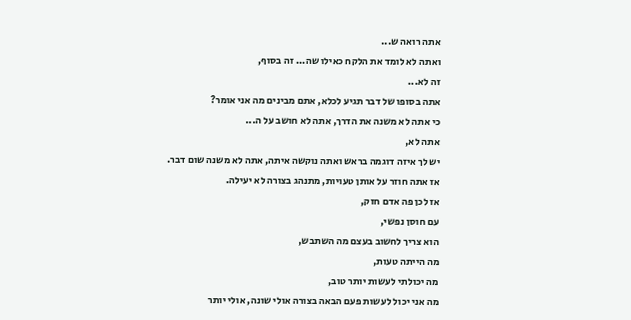אתה רואה ש...
ואתה לא לומד את הלקח כאילו שה... זה בסוף,
זה לא...
אתה בסופו של דבר תגיע לכלא, אתם מבינים מה אני אומר?
כי אתה לא משנה את הדרך, אתה לא חושב על ה...
אתה לא,
יש לך איזה דוגמה בראש ואתה נוקשה איתה, אתה לא משנה שום דבר.
אז אתה חוזר על אותן טעויות, מתנהג בצורה לא יעילה.
אז לכן פה אדם חזק,
עם חוסן נפשי,
הוא צריך לחשוב בעצם מה השתבש,
מה הייתה טעות,
מה יכולתי לעשות יותר טוב,
מה אני יכול לעשות פעם הבאה בצורה אולי שונה, אולי יותר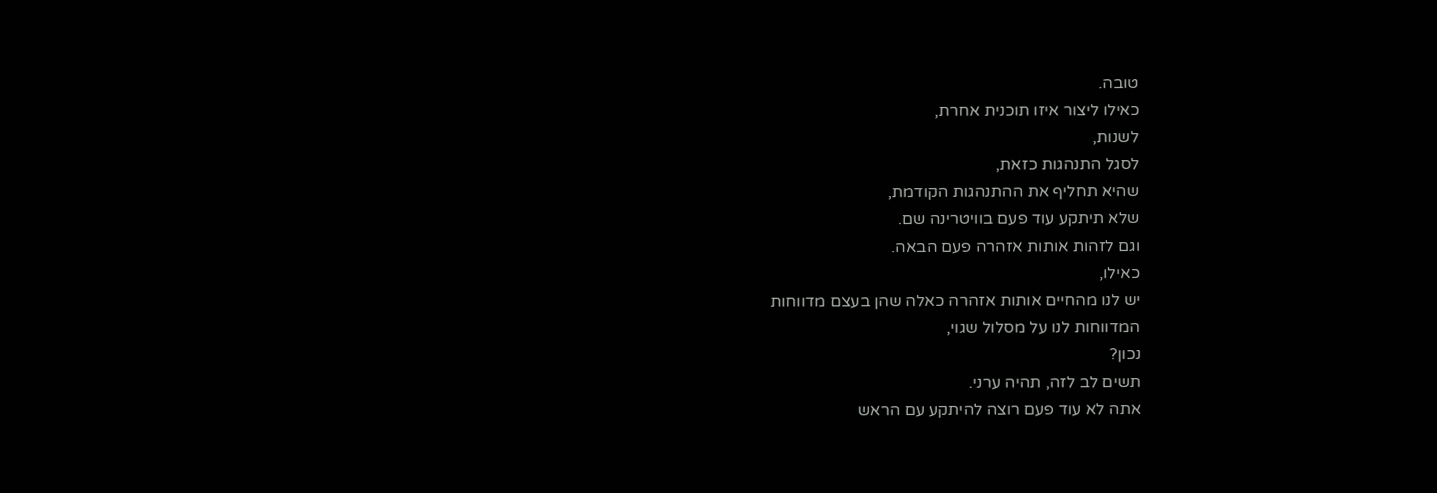טובה.
כאילו ליצור איזו תוכנית אחרת,
לשנות,
לסגל התנהגות כזאת,
שהיא תחליף את ההתנהגות הקודמת,
שלא תיתקע עוד פעם בוויטרינה שם.
וגם לזהות אותות אזהרה פעם הבאה.
כאילו,
יש לנו מהחיים אותות אזהרה כאלה שהן בעצם מדווחות
המדווחות לנו על מסלול שגוי,
נכון?
תשים לב לזה, תהיה ערני.
אתה לא עוד פעם רוצה להיתקע עם הראש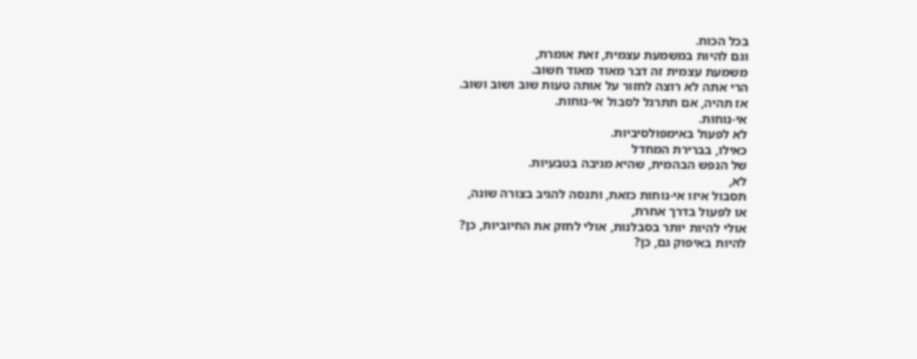בכל הכוח.
וגם להיות במשמעת עצמית, זאת אומרת,
משמעת עצמית זה דבר מאוד מאוד חשוב.
הרי אתה לא רוצה לחזור על אותה טעות שוב ושוב ושוב.
אז תהיה, אם תתרגל לסבול אי-נוחות.
אי-נוחות.
לא לפעול באימפולסיביות.
כאילו, בברירת המחדל
של הנפש הבהמית, שהיא מגיבה בטבעיות.
לא,
תסבול איזו אי-נוחות כזאת, ותנסה להגיב בצורה שונה,
או לפעול בדרך אחרת,
אולי להיות יותר בסבלנות, אולי לחזק את החיוביות, כן?
להיות באיפוק גם, כן?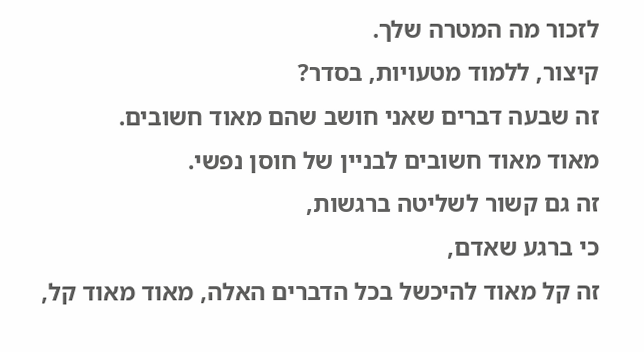לזכור מה המטרה שלך.
קיצור, ללמוד מטעויות, בסדר?
זה שבעה דברים שאני חושב שהם מאוד חשובים.
מאוד מאוד חשובים לבניין של חוסן נפשי.
זה גם קשור לשליטה ברגשות,
כי ברגע שאדם,
זה קל מאוד להיכשל בכל הדברים האלה, מאוד מאוד קל,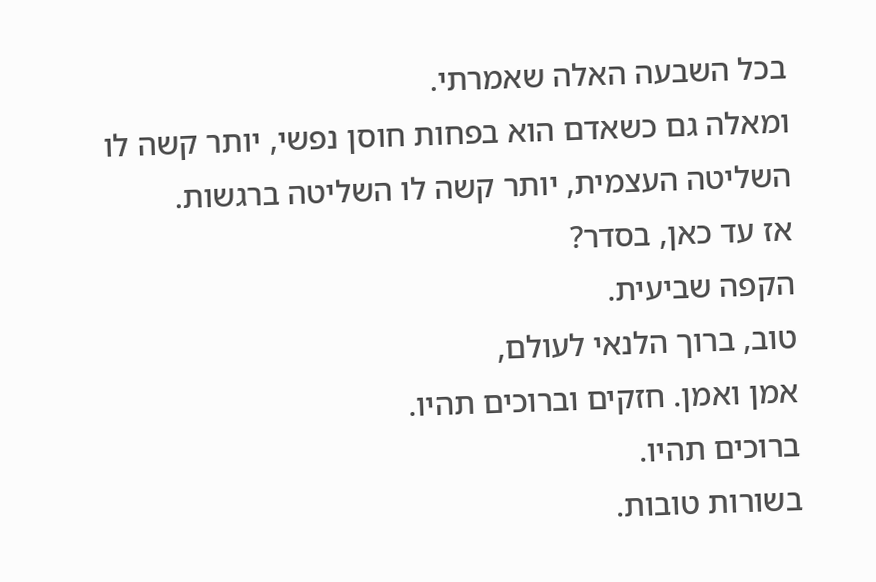בכל השבעה האלה שאמרתי.
ומאלה גם כשאדם הוא בפחות חוסן נפשי, יותר קשה לו השליטה העצמית, יותר קשה לו השליטה ברגשות.
אז עד כאן, בסדר?
הקפה שביעית.
טוב, ברוך הלנאי לעולם,
אמן ואמן. חזקים וברוכים תהיו.
ברוכים תהיו.
בשורות טובות.